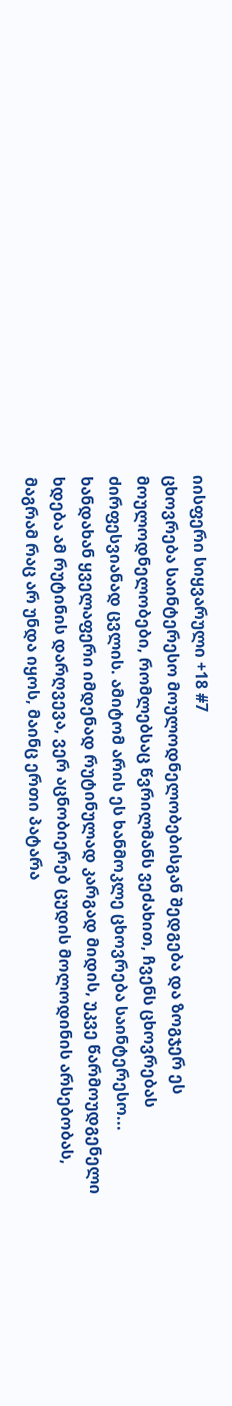იისფერი სიყვარული +18 #7
ცხოვრება საინტერესო მოულოდნელობებისგან შედგება და ზოგჯერ ეს მოულოდნელობები, რომლებსაც წვრილმანს ვეძახით, ჩვენს ცხოვრებას ძირფესვიანად ცვლის. ამიტომ არის ეს ხანმოკლე ცხოვრება საინტერესო... ხანდახან ყველაფერი იმდენად რუტინულად კარგად მიდის, უკვე წარმოუდგენელი ხდება ამ რუტინის დარღვევა, ვერ აცნობიერებ ცუდის მოლოდინის არსებობას, მაგრამ რაც არ უნდა იყოს, მაინც ერთი პატარა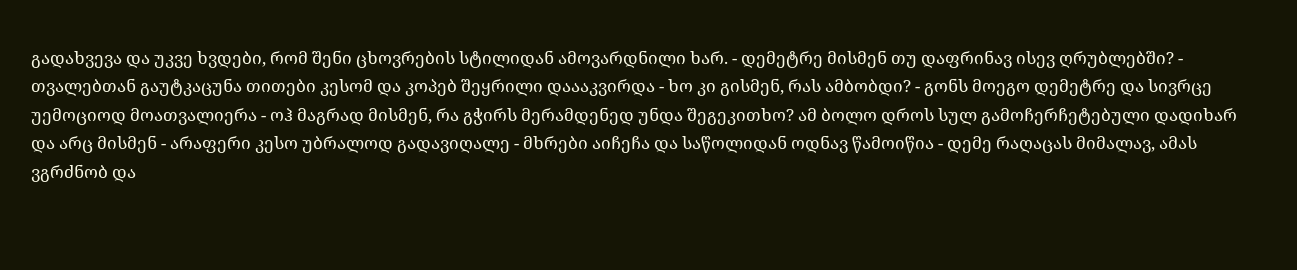გადახვევა და უკვე ხვდები, რომ შენი ცხოვრების სტილიდან ამოვარდნილი ხარ. - დემეტრე მისმენ თუ დაფრინავ ისევ ღრუბლებში? - თვალებთან გაუტკაცუნა თითები კესომ და კოპებ შეყრილი დაააკვირდა - ხო კი გისმენ, რას ამბობდი? - გონს მოეგო დემეტრე და სივრცე უემოციოდ მოათვალიერა - ოჰ მაგრად მისმენ, რა გჭირს მერამდენედ უნდა შეგეკითხო? ამ ბოლო დროს სულ გამოჩერჩეტებული დადიხარ და არც მისმენ - არაფერი კესო უბრალოდ გადავიღალე - მხრები აიჩეჩა და საწოლიდან ოდნავ წამოიწია - დემე რაღაცას მიმალავ, ამას ვგრძნობ და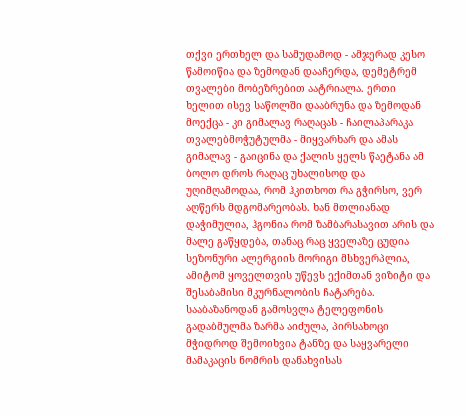თქვი ერთხელ და სამუდამოდ - ამჯერად კესო წამოიწია და ზემოდან დააჩერდა, დემეტრემ თვალები მობეზრებით აატრიალა. ერთი ხელით ისევ საწოლში დააბრუნა და ზემოდან მოექცა - კი გიმალავ რაღაცას - ჩაილაპარაკა თვალებმოჭუტულმა - მიყვარხარ და ამას გიმალავ - გაიცინა და ქალის ყელს წაეტანა ამ ბოლო დროს რაღაც უხალისოდ და უღიმღამოდაა, რომ ჰკითხოთ რა გჭირსო, ვერ აღწერს მდგომარეობას. ხან მთლიანად დაჭიმულია, ჰგონია რომ ზამბარასავით არის და მალე გაწყდება, თანაც რაც ყველაზე ცუდია სეზონური ალერგიის მორიგი მსხვერპლია, ამიტომ ყოველთვის უწევს ექიმთან ვიზიტი და შესაბამისი მკურნალობის ჩატარება. სააბაზანოდან გამოსვლა ტელეფონის გადაბმულმა ზარმა აიძულა, პირსახოცი მჭიდროდ შემოიხვია ტანზე და საყვარელი მამაკაცის ნომრის დანახვისას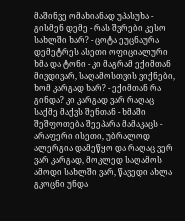მაშინვე ომახიანად უპასუხა - გისმენ დემე - რას შვრები კესო სახლში ხარ? - ცოტა ეუცნაურა დემეტრეს ასეთი ოფიციალური ხმა და ტონი - კი მაგრამ ექიმთან მივდივარ, საღამოსთვის ვიქნები, ხომ კარგად ხარ? - ექიმთან რა გინდა? კი კარგად ვარ რაღაც საქმე მაქვს შენთან - ხმაში შეშფოთება შეეპარა მამაკაცს - არაფერი ისეთი, უბრალოდ ალერგია დამეწყო და რაღაც ვერ ვარ კარგად, მოკლედ საღამოს ამოდი სახლში ვარ, წავედი ახლა გკოცნი უნდა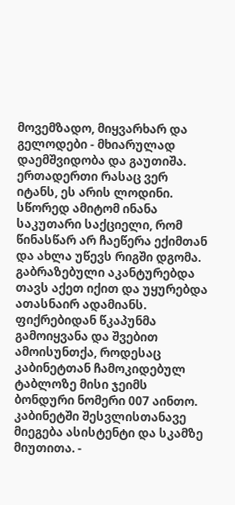მოვემზადო, მიყვარხარ და გელოდები - მხიარულად დაემშვიდობა და გაუთიშა. ერთადერთი რასაც ვერ იტანს, ეს არის ლოდინი. სწორედ ამიტომ ინანა საკუთარი საქციელი, რომ წინასწარ არ ჩაეწერა ექიმთან და ახლა უწევს რიგში დგომა. გაბრაზებული აკანტურებდა თავს აქეთ იქით და უყურებდა ათასნაირ ადამიანს. ფიქრებიდან წკაპუნმა გამოიყვანა და შვებით ამოისუნთქა, როდესაც კაბინეტთან ჩამოკიდებულ ტაბლოზე მისი ჯეიმს ბონდური ნომერი 007 აინთო. კაბინეტში შესვლისთანავე მიეგება ასისტენტი და სკამზე მიუთითა. -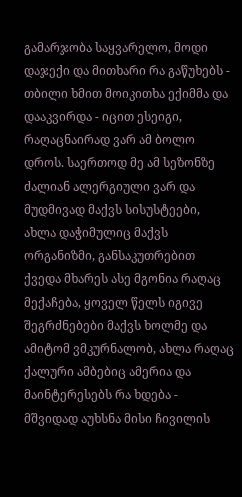გამარჯობა საყვარელო, მოდი დაჯექი და მითხარი რა გაწუხებს - თბილი ხმით მოიკითხა ექიმმა და დააკვირდა - იცით ესეიგი, რაღაცნაირად ვარ ამ ბოლო დროს. საერთოდ მე ამ სეზონზე ძალიან ალერგიული ვარ და მუდმივად მაქვს სისუსტეები, ახლა დაჭიმულიც მაქვს ორგანიზმი, განსაკუთრებით ქვედა მხარეს ასე მგონია რაღაც მექაჩება, ყოველ წელს იგივე შეგრძნებები მაქვს ხოლმე და ამიტომ ვმკურნალობ, ახლა რაღაც ქალური ამბებიც ამერია და მაინტერესებს რა ხდება - მშვიდად აუხსნა მისი ჩივილის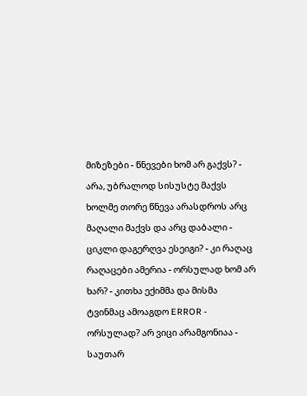მიზეზები - წნევები ხომ არ გაქვს? - არა, უბრალოდ სისუსტე მაქვს ხოლმე თორე წნევა არასდროს არც მაღალი მაქვს და არც დაბალი - ციკლი დაგერღვა ესეიგი? - კი რაღაც რაღაცები ამერია - ორსულად ხომ არ ხარ? - კითხა ექიმმა და მისმა ტვინმაც ამოაგდო ERROR - ორსულად? არ ვიცი არამგონიაა - საუთარ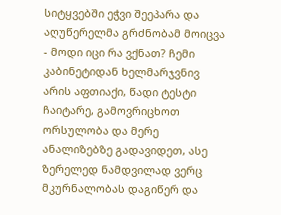სიტყვებში ეჭვი შეეპარა და აღუწერელმა გრძნობამ მოიცვა - მოდი იცი რა ვქნათ? ჩემი კაბინეტიდან ხელმარჯვნივ არის აფთიაქი, წადი ტესტი ჩაიტარე, გამოვრიცხოთ ორსულობა და მერე ანალიზებზე გადავიდეთ, ასე ზერელედ ნამდვილად ვერც მკურნალობას დაგიწერ და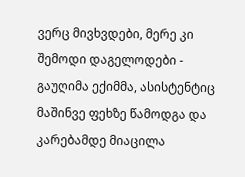ვერც მივხვდები, მერე კი შემოდი დაგელოდები - გაუღიმა ექიმმა, ასისტენტიც მაშინვე ფეხზე წამოდგა და კარებამდე მიაცილა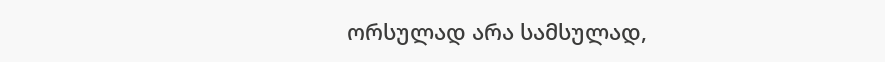ორსულად არა სამსულად,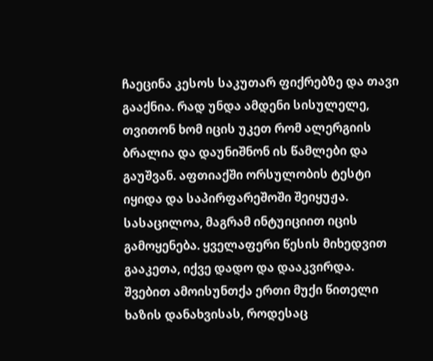ჩაეცინა კესოს საკუთარ ფიქრებზე და თავი გააქნია. რად უნდა ამდენი სისულელე, თვითონ ხომ იცის უკეთ რომ ალერგიის ბრალია და დაუნიშნონ ის წამლები და გაუშვან. აფთიაქში ორსულობის ტესტი იყიდა და საპირფარეშოში შეიყუჟა. სასაცილოა, მაგრამ ინტუიციით იცის გამოყენება. ყველაფერი წესის მიხედვით გააკეთა, იქვე დადო და დააკვირდა. შვებით ამოისუნთქა ერთი მუქი წითელი ხაზის დანახვისას, როდესაც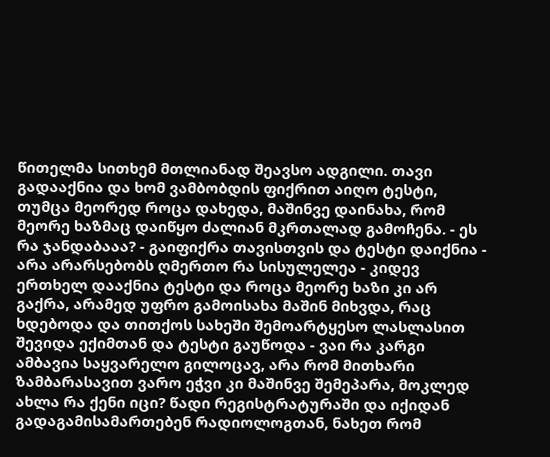წითელმა სითხემ მთლიანად შეავსო ადგილი. თავი გადააქნია და ხომ ვამბობდის ფიქრით აიღო ტესტი, თუმცა მეორედ როცა დახედა, მაშინვე დაინახა, რომ მეორე ხაზმაც დაიწყო ძალიან მკრთალად გამოჩენა. - ეს რა ჯანდაბააა? - გაიფიქრა თავისთვის და ტესტი დაიქნია - არა არარსებობს ღმერთო რა სისულელეა - კიდევ ერთხელ დააქნია ტესტი და როცა მეორე ხაზი კი არ გაქრა, არამედ უფრო გამოისახა მაშინ მიხვდა, რაც ხდებოდა და თითქოს სახეში შემოარტყესო ლასლასით შევიდა ექიმთან და ტესტი გაუწოდა - ვაი რა კარგი ამბავია საყვარელო გილოცავ, არა რომ მითხარი ზამბარასავით ვარო ეჭვი კი მაშინვე შემეპარა, მოკლედ ახლა რა ქენი იცი? წადი რეგისტრატურაში და იქიდან გადაგამისამართებენ რადიოლოგთან, ნახეთ რომ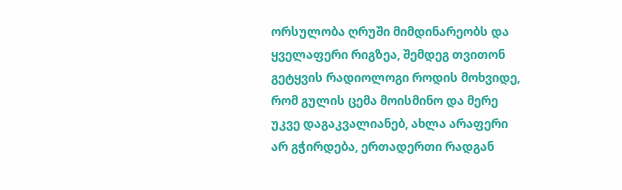ორსულობა ღრუში მიმდინარეობს და ყველაფერი რიგზეა, შემდეგ თვითონ გეტყვის რადიოლოგი როდის მოხვიდე, რომ გულის ცემა მოისმინო და მერე უკვე დაგაკვალიანებ, ახლა არაფერი არ გჭირდება, ერთადერთი რადგან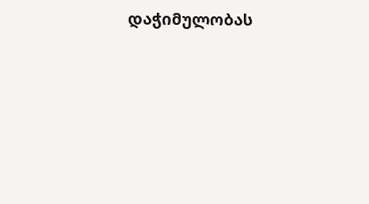დაჭიმულობას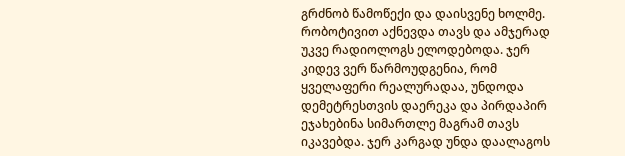გრძნობ წამოწექი და დაისვენე ხოლმე. რობოტივით აქნევდა თავს და ამჯერად უკვე რადიოლოგს ელოდებოდა. ჯერ კიდევ ვერ წარმოუდგენია, რომ ყველაფერი რეალურადაა, უნდოდა დემეტრესთვის დაერეკა და პირდაპირ ეჯახებინა სიმართლე მაგრამ თავს იკავებდა. ჯერ კარგად უნდა დაალაგოს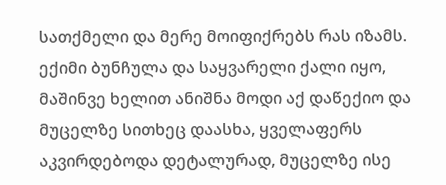სათქმელი და მერე მოიფიქრებს რას იზამს. ექიმი ბუნჩულა და საყვარელი ქალი იყო, მაშინვე ხელით ანიშნა მოდი აქ დაწექიო და მუცელზე სითხეც დაასხა, ყველაფერს აკვირდებოდა დეტალურად, მუცელზე ისე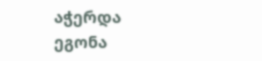აჭერდა ეგონა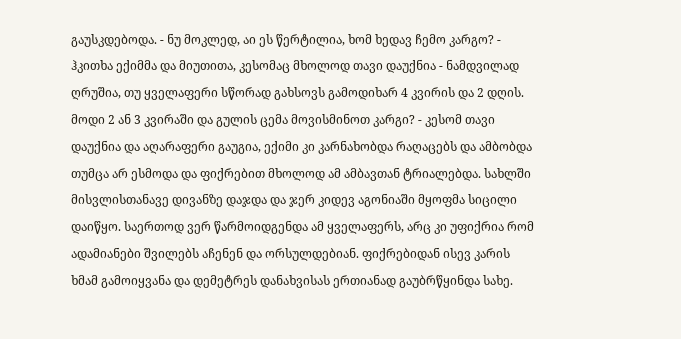გაუსკდებოდა. - ნუ მოკლედ, აი ეს წერტილია, ხომ ხედავ ჩემო კარგო? - ჰკითხა ექიმმა და მიუთითა, კესომაც მხოლოდ თავი დაუქნია - ნამდვილად ღრუშია, თუ ყველაფერი სწორად გახსოვს გამოდიხარ 4 კვირის და 2 დღის. მოდი 2 ან 3 კვირაში და გულის ცემა მოვისმინოთ კარგი? - კესომ თავი დაუქნია და აღარაფერი გაუგია, ექიმი კი კარნახობდა რაღაცებს და ამბობდა თუმცა არ ესმოდა და ფიქრებით მხოლოდ ამ ამბავთან ტრიალებდა. სახლში მისვლისთანავე დივანზე დაჯდა და ჯერ კიდევ აგონიაში მყოფმა სიცილი დაიწყო. საერთოდ ვერ წარმოიდგენდა ამ ყველაფერს, არც კი უფიქრია რომ ადამიანები შვილებს აჩენენ და ორსულდებიან. ფიქრებიდან ისევ კარის ხმამ გამოიყვანა და დემეტრეს დანახვისას ერთიანად გაუბრწყინდა სახე.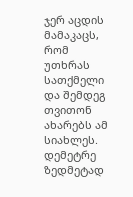ჯერ აცდის მამაკაცს, რომ უთხრას სათქმელი და შემდეგ თვითონ ახარებს ამ სიახლეს. დემეტრე ზედმეტად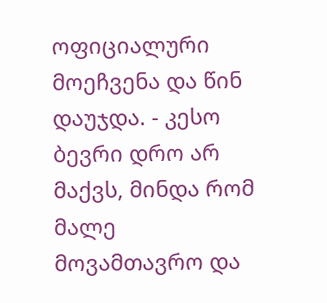ოფიციალური მოეჩვენა და წინ დაუჯდა. - კესო ბევრი დრო არ მაქვს, მინდა რომ მალე მოვამთავრო და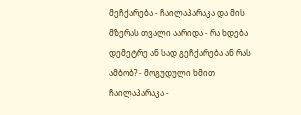მეჩქარება - ჩაილაპარაკა და მის მზერას თვალი აარიდა - რა ხდება დემეტრე ან სად გეჩქარება ან რას ამბობ? - მოგუდული ხმით ჩაილაპარაკა -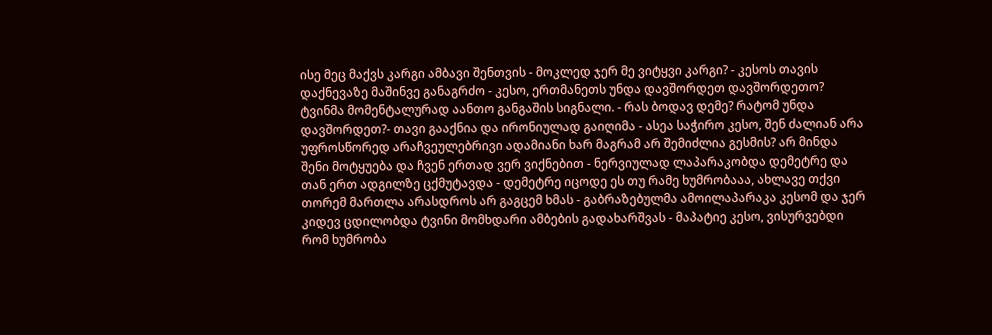ისე მეც მაქვს კარგი ამბავი შენთვის - მოკლედ ჯერ მე ვიტყვი კარგი? - კესოს თავის დაქნევაზე მაშინვე განაგრძო - კესო, ერთმანეთს უნდა დავშორდეთ დავშორდეთო? ტვინმა მომენტალურად აანთო განგაშის სიგნალი. - რას ბოდავ დემე? რატომ უნდა დავშორდეთ?- თავი გააქნია და ირონიულად გაიღიმა - ასეა საჭირო კესო, შენ ძალიან არა უფროსწორედ არაჩვეულებრივი ადამიანი ხარ მაგრამ არ შემიძლია გესმის? არ მინდა შენი მოტყუება და ჩვენ ერთად ვერ ვიქნებით - ნერვიულად ლაპარაკობდა დემეტრე და თან ერთ ადგილზე ცქმუტავდა - დემეტრე იცოდე ეს თუ რამე ხუმრობააა, ახლავე თქვი თორემ მართლა არასდროს არ გაგცემ ხმას - გაბრაზებულმა ამოილაპარაკა კესომ და ჯერ კიდევ ცდილობდა ტვინი მომხდარი ამბების გადახარშვას - მაპატიე კესო, ვისურვებდი რომ ხუმრობა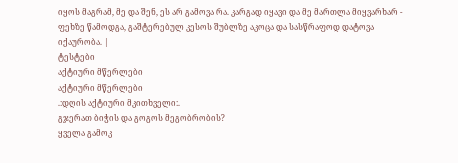იყოს მაგრამ, მე და შენ, ეს არ გამოვა რა. კარგად იყავი და მე მართლა მიყვარხარ - ფეხზე წამოდგა, გაშტერებულ კესოს შუბლზე აკოცა და სასწრაფოდ დატოვა იქაურობა. |
ტესტები
აქტიური მწერლები
აქტიური მწერლები
.:დღის აქტიური მკითხველი:.
გჯერათ ბიჭის და გოგოს მეგობრობის?
ყველა გამოკ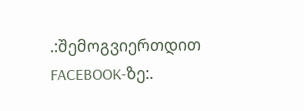.:შემოგვიერთდით FACEBOOK-ზე:.